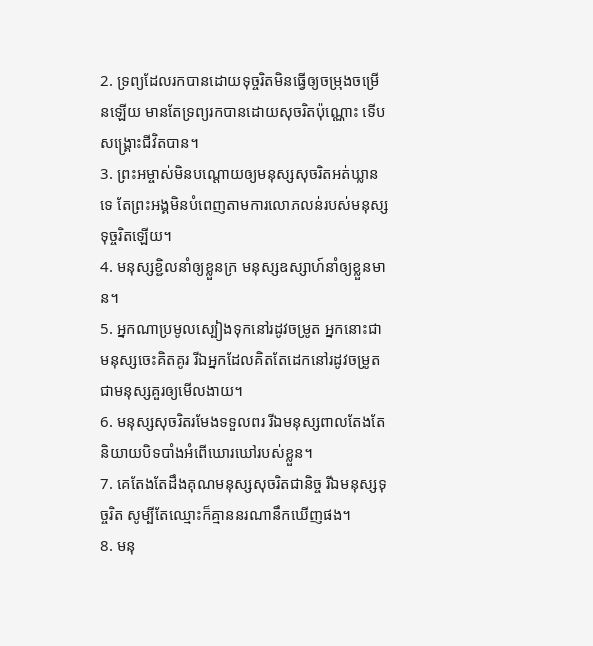2. ទ្រព្យដែលរកបានដោយទុច្ចរិតមិនធ្វើឲ្យចម្រុងចម្រើនឡើយ មានតែទ្រព្យរកបានដោយសុចរិតប៉ុណ្ណោះ ទើបសង្គ្រោះជីវិតបាន។
3. ព្រះអម្ចាស់មិនបណ្ដោយឲ្យមនុស្សសុចរិតអត់ឃ្លានទេ តែព្រះអង្គមិនបំពេញតាមការលោភលន់របស់មនុស្សទុច្ចរិតឡើយ។
4. មនុស្សខ្ជិលនាំឲ្យខ្លួនក្រ មនុស្សឧស្សាហ៍នាំឲ្យខ្លួនមាន។
5. អ្នកណាប្រមូលស្បៀងទុកនៅរដូវចម្រូត អ្នកនោះជាមនុស្សចេះគិតគូរ រីឯអ្នកដែលគិតតែដេកនៅរដូវចម្រូត ជាមនុស្សគួរឲ្យមើលងាយ។
6. មនុស្សសុចរិតរមែងទទួលពរ រីឯមនុស្សពាលតែងតែនិយាយបិទបាំងអំពើឃោរឃៅរបស់ខ្លួន។
7. គេតែងតែដឹងគុណមនុស្សសុចរិតជានិច្ច រីឯមនុស្សទុច្ចរិត សូម្បីតែឈ្មោះក៏គ្មាននរណានឹកឃើញផង។
8. មនុ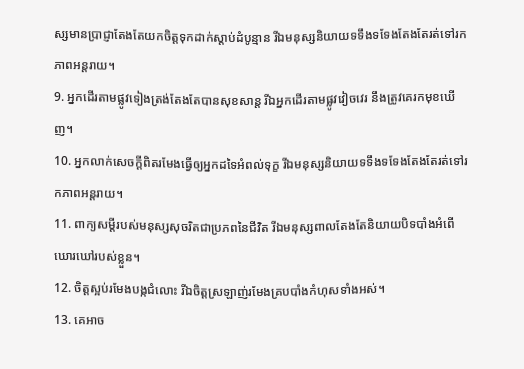ស្សមានប្រាជ្ញាតែងតែយកចិត្តទុកដាក់ស្ដាប់ដំបូន្មាន រីឯមនុស្សនិយាយទទឹងទទែងតែងតែរត់ទៅរកភាពអន្តរាយ។
9. អ្នកដើរតាមផ្លូវទៀងត្រង់តែងតែបានសុខសាន្ត រីឯអ្នកដើរតាមផ្លូវវៀចវេរ នឹងត្រូវគេរកមុខឃើញ។
10. អ្នកលាក់សេចក្ដីពិតរមែងធ្វើឲ្យអ្នកដទៃអំពល់ទុក្ខ រីឯមនុស្សនិយាយទទឹងទទែងតែងតែរត់ទៅរកភាពអន្តរាយ។
11. ពាក្យសម្ដីរបស់មនុស្សសុចរិតជាប្រភពនៃជីវិត រីឯមនុស្សពាលតែងតែនិយាយបិទបាំងអំពើឃោរឃៅរបស់ខ្លួន។
12. ចិត្តស្អប់រមែងបង្កជំលោះ រីឯចិត្តស្រឡាញ់រមែងគ្របបាំងកំហុសទាំងអស់។
13. គេអាច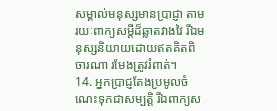សម្គាល់មនុស្សមានប្រាជ្ញា តាមរយៈពាក្យសម្ដីដ៏ឆ្លាតវាងវៃ រីឯមនុស្សនិយាយដោយឥតគិតពិចារណា រមែងត្រូវរំពាត់។
14. អ្នកប្រាជ្ញតែងប្រមូលចំណេះទុកជាសម្បត្តិ រីឯពាក្យស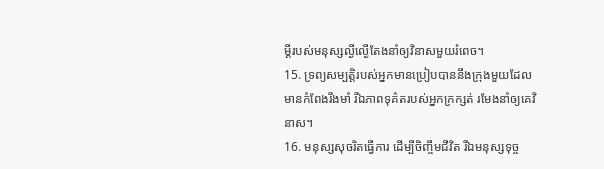ម្ដីរបស់មនុស្សល្ងីល្ងើតែងនាំឲ្យវិនាសមួយរំពេច។
15. ទ្រព្យសម្បត្តិរបស់អ្នកមានប្រៀបបាននឹងក្រុងមួយដែលមានកំពែងរឹងមាំ រីឯភាពទុគ៌តរបស់អ្នកក្រក្សត់ រមែងនាំឲ្យគេវិនាស។
16. មនុស្សសុចរិតធ្វើការ ដើម្បីចិញ្ចឹមជីវិត រីឯមនុស្សទុច្ច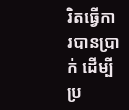រិតធ្វើការបានប្រាក់ ដើម្បីប្រ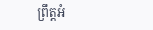ព្រឹត្តអំ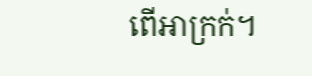ពើអាក្រក់។